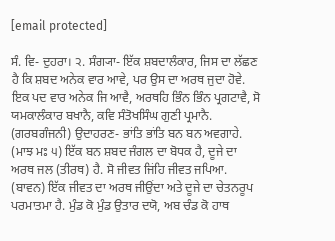[email protected]

ਸੰ. ਵਿ- ਦੁਹਰਾ। ੨. ਸੰਗ੍ਯਾ- ਇੱਕ ਸ਼ਬਦਾਲੰਕਾਰ, ਜਿਸ ਦਾ ਲੱਛਣ ਹੈ ਕਿ ਸ਼ਬਦ ਅਨੇਕ ਵਾਰ ਆਵੇ, ਪਰ ਉਸ ਦਾ ਅਰਥ ਜੁਦਾ ਹੋਵੇ. ਇਕ ਪਦ ਵਾਰ ਅਨੇਕ ਜਿ ਆਵੈ, ਅਰਥਹਿ ਭਿੰਨ ਭਿੰਨ ਪ੍ਰਗਟਾਵੈ, ਸੋ ਯਮਕਾਲੰਕਾਰ ਬਖਾਨੈ, ਕਵਿ ਸੰਤੋਖਸਿੰਘ ਗੁਣੀ ਪ੍ਰਮਾਨੈ. (ਗਰਬਗੰਜਨੀ) ਉਦਾਹਰਣ- ਭਾਂਤਿ ਭਾਂਤਿ ਬਨ ਬਨ ਅਵਗਾਹੇ. (ਮਾਝ ਮਃ ੫) ਇੱਕ ਬਨ ਸ਼ਬਦ ਜੰਗਲ ਦਾ ਬੋਧਕ ਹੈ, ਦੂਜੇ ਦਾ ਅਰਥ ਜਲ (ਤੀਰਥ) ਹੈ. ਸੋ ਜੀਵਤ ਜਿਂਹਿ ਜੀਵਤ ਜਪਿਆ. (ਬਾਵਨ) ਇੱਕ ਜੀਵਤ ਦਾ ਅਰਥ ਜੀਉਂਦਾ ਅਤੇ ਦੂਜੇ ਦਾ ਚੇਤਨਰੂਪ ਪਰਮਾਤਮਾ ਹੈ. ਮੁੰਡ ਕੋ ਮੁੰਡ ਉਤਾਰ ਦਯੋ, ਅਬ ਚੰਡ ਕੋ ਹਾਥ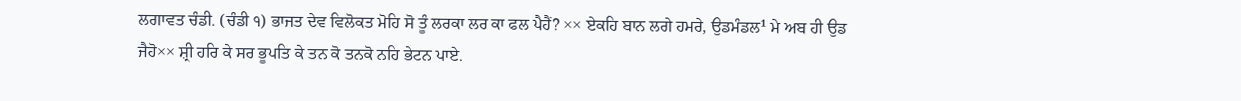ਲਗਾਵਤ ਚੰਡੀ. (ਚੰਡੀ ੧) ਭਾਜਤ ਦੇਵ ਵਿਲੋਕਤ ਮੋਹਿ ਸੋ ਤੂੰ ਲਰਕਾ ਲਰ ਕਾ ਫਲ ਪੈਹੈਂ? ×× ਏਕਹਿ ਬਾਨ ਲਗੇ ਹਮਰੇ, ਉਡਮੰਡਲ¹ ਮੇ ਅਬ ਹੀ ਉਡ ਜੈਹੋ×× ਸ਼੍ਰੀ ਹਰਿ ਕੇ ਸਰ ਭੂਪਤਿ ਕੇ ਤਨ ਕੋ ਤਨਕੋ ਨਹਿ ਭੇਟਨ ਪਾਏ.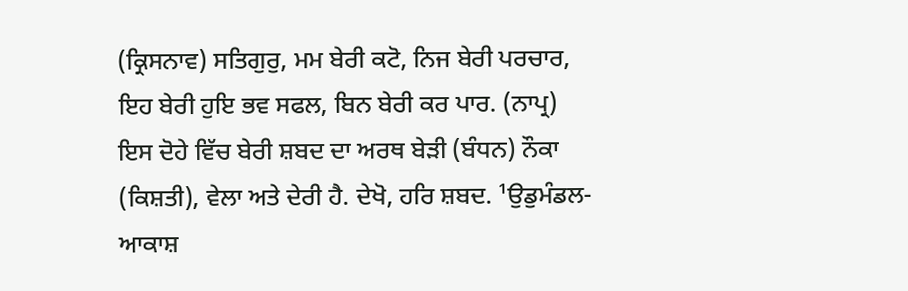(ਕ੍ਰਿਸਨਾਵ) ਸਤਿਗੁਰੁ, ਮਮ ਬੇਰੀ ਕਟੋ, ਨਿਜ ਬੇਰੀ ਪਰਚਾਰ, ਇਹ ਬੇਰੀ ਹੁਇ ਭਵ ਸਫਲ, ਬਿਨ ਬੇਰੀ ਕਰ ਪਾਰ. (ਨਾਪ੍ਰ) ਇਸ ਦੋਹੇ ਵਿੱਚ ਬੇਰੀ ਸ਼ਬਦ ਦਾ ਅਰਥ ਬੇੜੀ (ਬੰਧਨ) ਨੌਕਾ (ਕਿਸ਼ਤੀ), ਵੇਲਾ ਅਤੇ ਦੇਰੀ ਹੈ. ਦੇਖੋ, ਹਰਿ ਸ਼ਬਦ. ¹ਉਡੁਮੰਡਲ-ਆਕਾਸ਼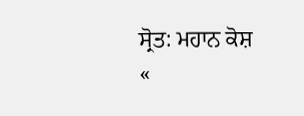ਸ੍ਰੋਤ: ਮਹਾਨ ਕੋਸ਼
«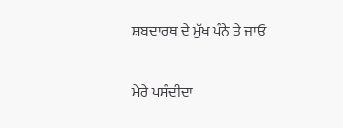ਸ਼ਬਦਾਰਥ ਦੇ ਮੁੱਖ ਪੰਨੇ ਤੇ ਜਾਓ

ਮੇਰੇ ਪਸੰਦੀਦਾ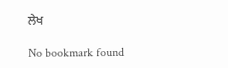ਲੇਖ

No bookmark found